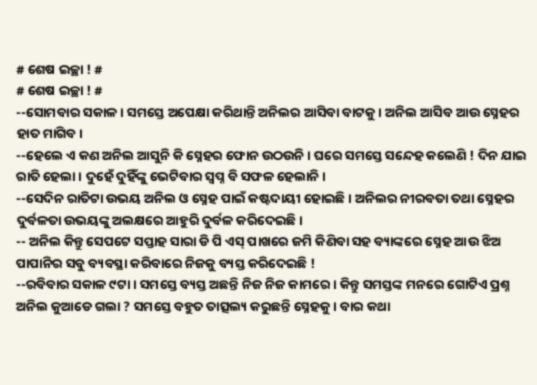# ଶେଷ ଇଚ୍ଛା ! #
# ଶେଷ ଇଚ୍ଛା ! #
--ସୋମବାର ସକାଳ। ସମସ୍ତେ ଅପେକ୍ଷା କରିଥାନ୍ତି ଅନିଲର ଆସିବା ବାଟକୁ। ଅନିଲ ଆସିବ ଆଉ ସ୍ନେହର ହାତ ମାଗିବ।
--ହେଲେ ଏ କଣ ଅନିଲ ଆସୁନି କି ସ୍ନେହର ଫୋନ ଉଠଉନି। ଘରେ ସମସ୍ତେ ସନ୍ଦେହ କଲେଣି ! ଦିନ ଯାଇ ରାତି ହେଲା। ଦୁହେଁ ଦୁହିଁଙ୍କୁ ଭେଟିବାର ସ୍ବପ୍ନ ବି ସଫଳ ହେଲାନି।
--ସେଦିନ ରାତିଟା ଉଭୟ ଅନିଲ ଓ ସ୍ନେହ ପାଇଁ କଷ୍ଟଦାୟୀ ହୋଇଛି। ଅନିଲର ନୀରବତା ତଥା ସ୍ନେହର ଦୁର୍ବଳତା ଉଭୟଙ୍କୁ ଅଲକ୍ଷରେ ଆହୁରି ଦୁର୍ବଳ କରିଦେଇଛି।
-- ଅନିଲ କିନ୍ତୁ ସେପଟେ ସପ୍ତାହ ସାରା ଡି ପି ଏସ୍ ପାଖରେ ଜମି କିଣିବା ସହ ବ୍ୟାଙ୍କରେ ସ୍ନେହ ଆଉ ଝିଅ ପାପାନିର ସବୁ ବ୍ୟବସ୍ଥା କରିବାରେ ନିଜକୁ ବ୍ୟସ୍ତ କରିଦେଇଛି !
--ରବିବାର ସକାଳ ୯ଟା । ସମସ୍ତେ ବ୍ୟସ୍ତ ଅଛନ୍ତି ନିଜ ନିଜ କାମରେ। କିନ୍ତୁ ସମସ୍ତଙ୍କ ମନରେ ଗୋଟିଏ ପ୍ରଶ୍ନ ଅନିଲ କୁଆଡେ ଗଲା ? ସମସ୍ତେ ବହୁତ ତାତ୍ସଲ୍ୟ କରୁଛନ୍ତି ସ୍ନେହକୁ। ବାର କଥା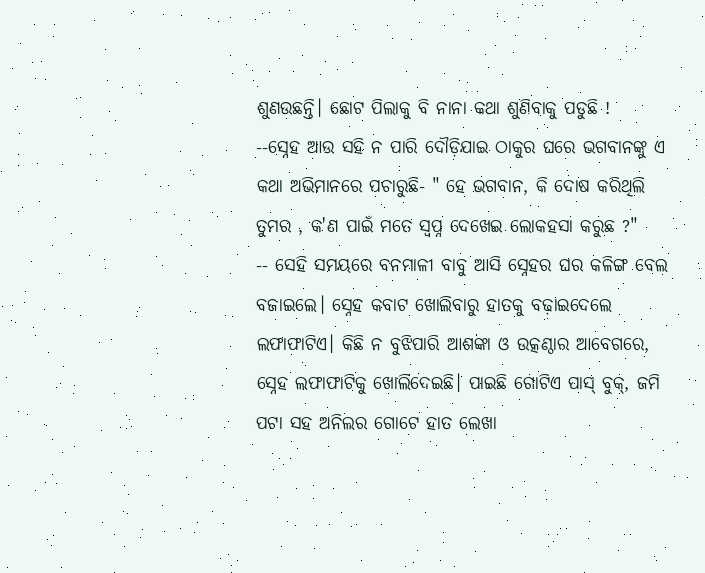ଶୁଣଉଛନ୍ତି। ଛୋଟ ପିଲାକୁ ବି ନାନା କଥା ଶୁଣିବାକୁ ପଡୁଛି !
--ସ୍ନେହ ଆଉ ସହି ନ ପାରି ଦୌଡ଼ିଯାଇ ଠାକୁର ଘରେ ଭଗବାନଙ୍କୁ ଏ କଥା ଅଭିମାନରେ ପଚାରୁଛି- " ହେ ଭଗବାନ, କି ଦୋଷ କରିଥିଲି ତୁମର , କ'ଣ ପାଇଁ ମତେ ସ୍ବପ୍ନ ଦେଖେଇ ଲୋକହସା କରୁଛ ?"
-- ସେହି ସମୟରେ ବନମାଳୀ ବାବୁ ଆସି ସ୍ନେହର ଘର କଳିଙ୍ଗ ବେଲ ବଜାଇଲେ। ସ୍ନେହ କବାଟ ଖୋଲିବାରୁ ହାତକୁ ବଢ଼ାଇଦେଲେ ଲଫାଫାଟିଏ। କିଛି ନ ବୁଝିପାରି ଆଶଙ୍କା ଓ ଉତ୍କଣ୍ଠାର ଆବେଗରେ, ସ୍ନେହ ଲଫାଫାଟିକୁ ଖୋଲିଦେଇଛି। ପାଇଛି ଗୋଟିଏ ପାସ୍ ବୁକ୍, ଜମି ପଟା ସହ ଅନିଲର ଗୋଟେ ହାତ ଲେଖା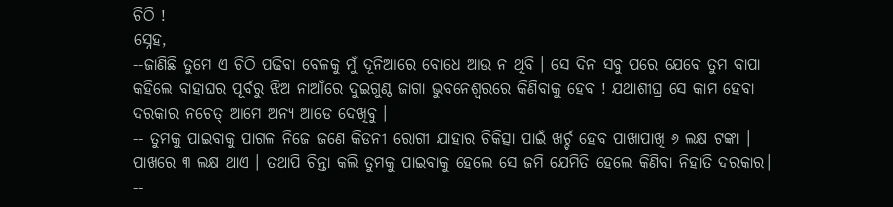ଚିଠି !
ସ୍ନେହ,
--ଜାଣିଛି ତୁମେ ଏ ଚିଠି ପଢିବା ବେଳକୁ ମୁଁ ଦୂନିଆରେ ବୋଧେ ଆଉ ନ ଥିବି । ସେ ଦିନ ସବୁ ପରେ ଯେବେ ତୁମ ବାପା କହିଲେ ବାହାଘର ପୂର୍ବରୁ ଝିଅ ନାଆଁରେ ଦୁଇଗୁଣ୍ଠ ଜାଗା ଭୁବନେଶ୍ବରରେ କିଣିବାକୁ ହେବ ! ଯଥାଶୀଘ୍ର ସେ କାମ ହେବା ଦରକାର ନଚେତ୍ ଆମେ ଅନ୍ୟ ଆଡେ ଦେଖିବୁ ।
-- ତୁମକୁ ପାଇବାକୁ ପାଗଳ ନିଜେ ଜଣେ କିଡନୀ ରୋଗୀ ଯାହାର ଚିକିତ୍ସା ପାଇଁ ଖର୍ଚ୍ଚ ହେବ ପାଖାପାଖି ୬ ଲକ୍ଷ ଟଙ୍କା । ପାଖରେ ୩ ଲକ୍ଷ ଥାଏ । ତଥାପି ଚିନ୍ତା କଲି ତୁମକୁ ପାଇବାକୁ ହେଲେ ସେ ଜମି ଯେମିତି ହେଲେ କିଣିବା ନିହାତି ଦରକାର।
--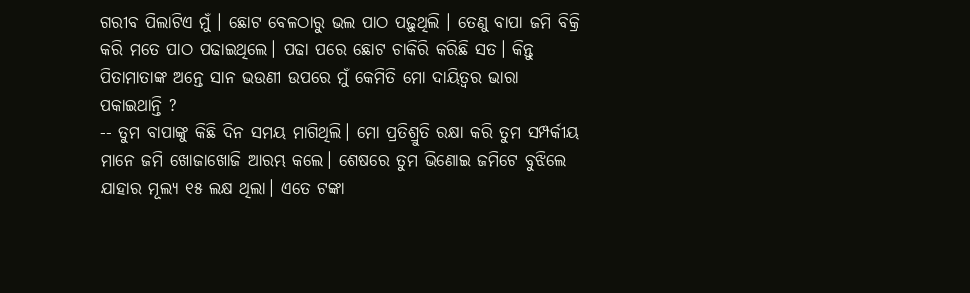ଗରୀବ ପିଲାଟିଏ ମୁଁ । ଛୋଟ ବେଳଠାରୁ ଭଲ ପାଠ ପଢ଼ୁଥିଲି । ତେଣୁ ବାପା ଜମି ବିକ୍ରି କରି ମତେ ପାଠ ପଢାଇଥିଲେ। ପଢା ପରେ ଛୋଟ ଚାକିରି କରିଛି ସତ। କିନ୍ତୁ ପିତାମାତାଙ୍କ ଅନ୍ତେ ସାନ ଭଉଣୀ ଉପରେ ମୁଁ କେମିତି ମୋ ଦାୟିତ୍ୱର ଭାରା ପକାଇଥାନ୍ତି ?
-- ତୁମ ବାପାଙ୍କୁ କିଛି ଦିନ ସମୟ ମାଗିଥିଲି। ମୋ ପ୍ରତିଶ୍ରୁତି ରକ୍ଷା କରି ତୁମ ସମ୍ପର୍କୀୟ ମାନେ ଜମି ଖୋଜାଖୋଜି ଆରମ୍ଭ କଲେ। ଶେଷରେ ତୁମ ଭିଣୋଇ ଜମିଟେ ବୁଝିଲେ ଯାହାର ମୂଲ୍ୟ ୧୫ ଲକ୍ଷ ଥିଲା। ଏତେ ଟଙ୍କା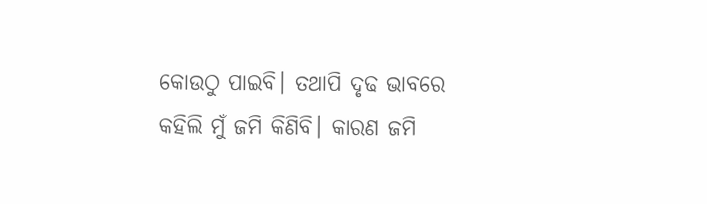କୋଉଠୁ ପାଇବି। ତଥାପି ଦୃଢ ଭାବରେ କହିଲି ମୁଁ ଜମି କିଣିବି। କାରଣ ଜମି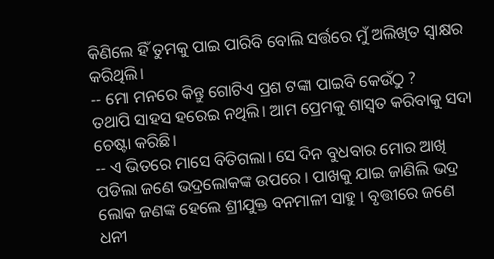କିଣିଲେ ହିଁ ତୁମକୁ ପାଇ ପାରିବି ବୋଲି ସର୍ତ୍ତରେ ମୁଁ ଅଲିଖିତ ସ୍ବାକ୍ଷର କରିଥିଲି।
-- ମୋ ମନରେ କିନ୍ତୁ ଗୋଟିଏ ପ୍ରଶ ଟଙ୍କା ପାଇବି କେଉଁଠୁ ?
ତଥାପି ସାହସ ହରେଇ ନଥିଲି। ଆମ ପ୍ରେମକୁ ଶାସ୍ବତ କରିବାକୁ ସଦା ଚେଷ୍ଟା କରିଛି।
-- ଏ ଭିତରେ ମାସେ ବିତିଗଲା। ସେ ଦିନ ବୁଧବାର ମୋର ଆଖି ପଡିଲା ଜଣେ ଭଦ୍ରଲୋକଙ୍କ ଉପରେ । ପାଖକୁ ଯାଇ ଜାଣିଲି ଭଦ୍ର ଲୋକ ଜଣଙ୍କ ହେଲେ ଶ୍ରୀଯୁକ୍ତ ବନମାଳୀ ସାହୁ । ବୃତ୍ତୀରେ ଜଣେ ଧନୀ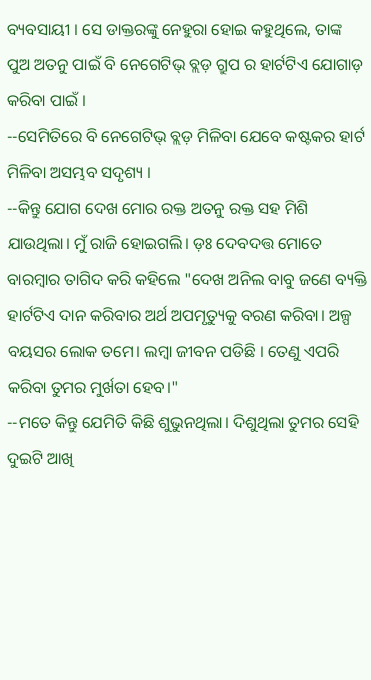ବ୍ୟବସାୟୀ । ସେ ଡାକ୍ତରଙ୍କୁ ନେହୁରା ହୋଇ କହୁଥିଲେ, ତାଙ୍କ ପୁଅ ଅତନୁ ପାଇଁ ବି ନେଗେଟିଭ୍ ବ୍ଲଡ଼ ଗ୍ରୁପ ର ହାର୍ଟଟିଏ ଯୋଗାଡ଼ କରିବା ପାଇଁ ।
--ସେମିତିରେ ବି ନେଗେଟିଭ୍ ବ୍ଲଡ଼ ମିଳିବା ଯେବେ କଷ୍ଟକର ହାର୍ଟ ମିଳିବା ଅସମ୍ଭବ ସଦୃଶ୍ୟ ।
--କିନ୍ତୁ ଯୋଗ ଦେଖ ମୋର ରକ୍ତ ଅତନୁ ରକ୍ତ ସହ ମିଶି ଯାଉଥିଲା। ମୁଁ ରାଜି ହୋଇଗଲି। ଡ଼ଃ ଦେବଦତ୍ତ ମୋତେ ବାରମ୍ବାର ତାଗିଦ କରି କହିଲେ "ଦେଖ ଅନିଲ ବାବୁ ଜଣେ ବ୍ୟକ୍ତି ହାର୍ଟଟିଏ ଦାନ କରିବାର ଅର୍ଥ ଅପମୃତ୍ୟୁକୁ ବରଣ କରିବା। ଅଳ୍ପ ବୟସର ଲୋକ ତମେ। ଲମ୍ବା ଜୀବନ ପଡିଛି । ତେଣୁ ଏପରି କରିବା ତୁମର ମୁର୍ଖତା ହେବ।"
--ମତେ କିନ୍ତୁ ଯେମିତି କିଛି ଶୁଭୁନଥିଲା। ଦିଶୁଥିଲା ତୁମର ସେହି ଦୁଇଟି ଆଖି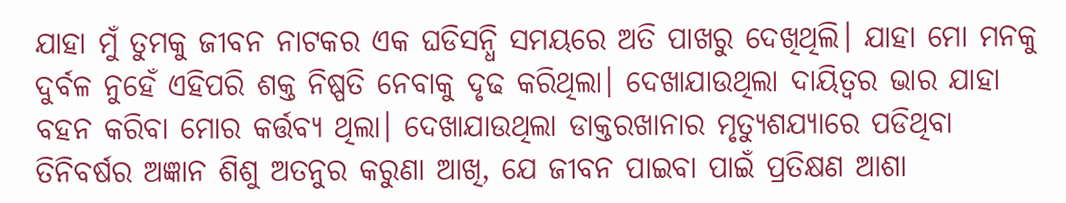ଯାହା ମୁଁ ତୁମକୁ ଜୀବନ ନାଟକର ଏକ ଘଡିସନ୍ଧି ସମୟରେ ଅତି ପାଖରୁ ଦେଖିଥିଲି। ଯାହା ମୋ ମନକୁ ଦୁର୍ବଳ ନୁହେଁ ଏହିପରି ଶକ୍ତ ନିଷ୍ପତି ନେବାକୁ ଦୃଢ କରିଥିଲା। ଦେଖାଯାଉଥିଲା ଦାୟିତ୍ୱର ଭାର ଯାହା ବହନ କରିବା ମୋର କର୍ତ୍ତବ୍ୟ ଥିଲା। ଦେଖାଯାଉଥିଲା ଡାକ୍ତରଖାନାର ମୃତ୍ୟୁଶଯ୍ୟାରେ ପଡିଥିବା ତିନିବର୍ଷର ଅଜ୍ଞାନ ଶିଶୁ ଅତନୁର କରୁଣା ଆଖି, ଯେ ଜୀବନ ପାଇବା ପାଇଁ ପ୍ରତିକ୍ଷଣ ଆଶା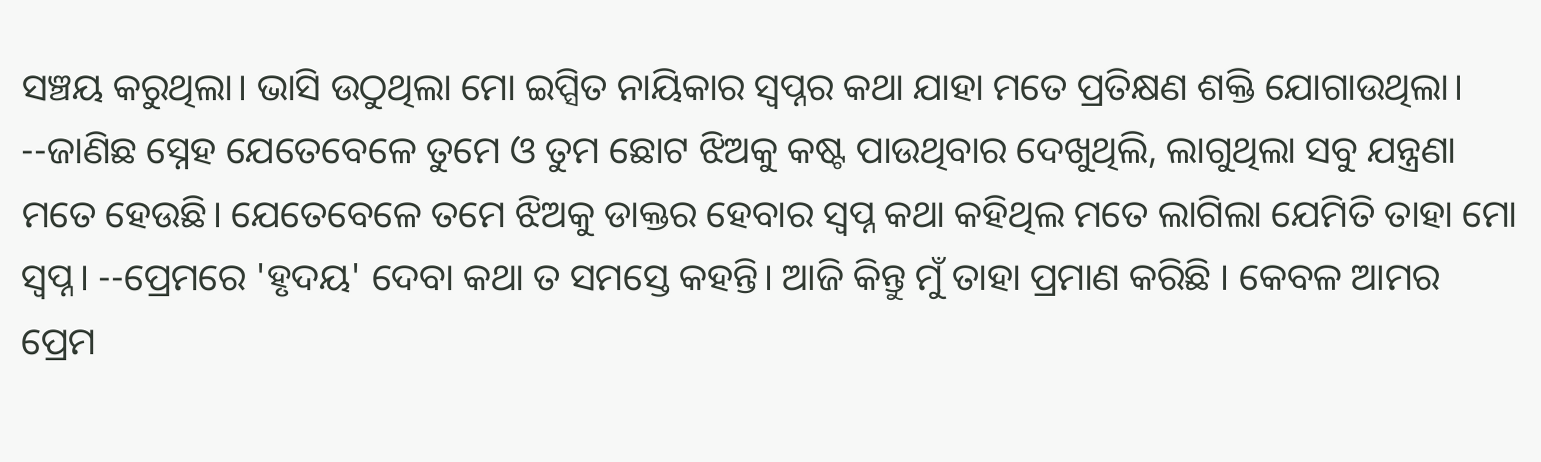ସଞ୍ଚୟ କରୁଥିଲା। ଭାସି ଉଠୁଥିଲା ମୋ ଇପ୍ସିତ ନାୟିକାର ସ୍ବପ୍ନର କଥା ଯାହା ମତେ ପ୍ରତିକ୍ଷଣ ଶକ୍ତି ଯୋଗାଉଥିଲା।
--ଜାଣିଛ ସ୍ନେହ ଯେତେବେଳେ ତୁମେ ଓ ତୁମ ଛୋଟ ଝିଅକୁ କଷ୍ଟ ପାଉଥିବାର ଦେଖୁଥିଲି, ଲାଗୁଥିଲା ସବୁ ଯନ୍ତ୍ରଣା ମତେ ହେଉଛି। ଯେତେବେଳେ ତମେ ଝିଅକୁ ଡାକ୍ତର ହେବାର ସ୍ୱପ୍ନ କଥା କହିଥିଲ ମତେ ଲାଗିଲା ଯେମିତି ତାହା ମୋ ସ୍ୱପ୍ନ। --ପ୍ରେମରେ 'ହୃଦୟ' ଦେବା କଥା ତ ସମସ୍ତେ କହନ୍ତି। ଆଜି କିନ୍ତୁ ମୁଁ ତାହା ପ୍ରମାଣ କରିଛି । କେବଳ ଆମର ପ୍ରେମ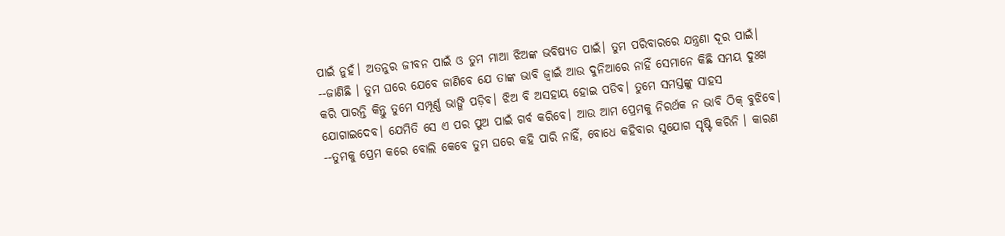ପାଇଁ ନୁହଁ। ଅତନୁର ଜୀବନ ପାଇଁ ଓ ତୁମ ମାଆ ଝିଅଙ୍କ ଭବିଷ୍ୟତ ପାଇଁ। ତୁମ ପରିବାରରେ ଯନ୍ତ୍ରଣା ଦୂର ପାଇଁ।
--ଜାଣିଛି । ତୁମ ଘରେ ଯେବେ ଜାଣିବେ ଯେ ତାଙ୍କ ଭାବି ଜ୍ବାଇଁ ଆଉ ଦୁନିଆରେ ନାହିଁ ସେମାନେ କିଛି ସମୟ ଦୁଃଖ କରି ପାରନ୍ତି କିନ୍ତୁ ତୁମେ ସମ୍ପୂର୍ଣ୍ଣ ଭାଙ୍ଗି ପଡ଼ିବ। ଝିଅ ବି ଅସହାୟ ହୋଇ ପଡିବ। ତୁମେ ସମସ୍ତଙ୍କୁ ସାହସ ଯୋଗାଇଦେବ। ଯେମିତି ସେ ଏ ପର ପୁଅ ପାଇଁ ଗର୍ବ କରିବେ। ଆଉ ଆମ ପ୍ରେମକୁ ନିରର୍ଥକ ନ ଭାବି ଠିକ୍ ବୁଝିବେ।
--ତୁମକୁ ପ୍ରେମ କରେ ବୋଲି କେବେ ତୁମ ଘରେ କହି ପାରି ନାହିଁ, ବୋଧେ କହିବାର ସୁଯୋଗ ସୃଷ୍ଟି କରିନି । କାରଣ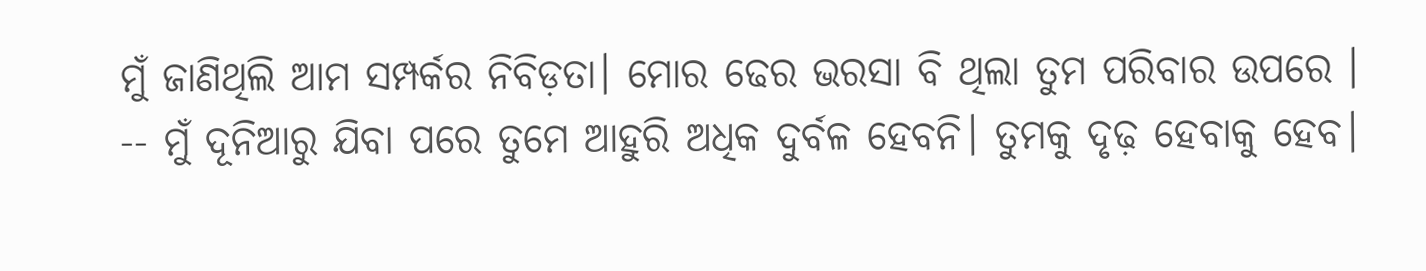ମୁଁ ଜାଣିଥିଲି ଆମ ସମ୍ପର୍କର ନିବିଡ଼ତା। ମୋର ଢେର ଭରସା ବି ଥିଲା ତୁମ ପରିବାର ଉପରେ ।
-- ମୁଁ ଦୂନିଆରୁ ଯିବା ପରେ ତୁମେ ଆହୁରି ଅଧିକ ଦୁର୍ବଳ ହେବନି। ତୁମକୁ ଦୃଢ଼ ହେବାକୁ ହେବ।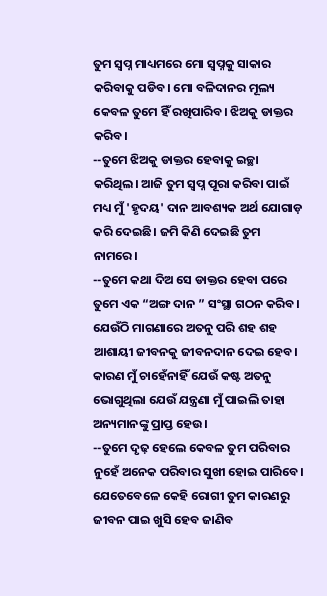ତୁମ ସ୍ବପ୍ନ ମାଧ୍ୟମରେ ମୋ ସ୍ୱପ୍ନକୁ ସାକାର କରିବାକୁ ପଡିବ। ମୋ ବଳିଦାନର ମୂଲ୍ୟ କେବଳ ତୁମେ ହିଁ ରଖିପାରିବ। ଝିଅକୁ ଡାକ୍ତର କରିବ।
--ତୁମେ ଝିଅକୁ ଡାକ୍ତର ହେବାକୁ ଇଚ୍ଛା କରିଥିଲ। ଆଜି ତୁମ ସ୍ବପ୍ନ ପୂରା କରିବା ପାଇଁ ମଧ୍ୟ ମୁଁ 'ହୃଦୟ' ଦାନ ଆବଶ୍ୟକ ଅର୍ଥ ଯୋଗାଡ଼ କରି ଦେଇଛି। ଜମି କିଣି ଦେଇଛି ତୁମ ନାମରେ।
--ତୁମେ କଥା ଦିଅ ସେ ଡାକ୍ତର ହେବା ପରେ ତୁମେ ଏକ “ଅଙ୍ଗ ଦାନ ” ସଂସ୍ଥା ଗଠନ କରିବ। ଯେଉଁଠି ମାଗଣାରେ ଅତନୁ ପରି ଶହ ଶହ ଆଶାୟୀ ଜୀବନକୁ ଜୀବନଦାନ ଦେଇ ହେବ। କାରଣ ମୁଁ ଚାହେଁନାହିଁ ଯେଉଁ କଷ୍ଟ ଅତନୁ ଭୋଗୁଥିଲା ଯେଉଁ ଯନ୍ତ୍ରଣା ମୁଁ ପାଇଲି ତାହା ଅନ୍ୟମାନଙ୍କୁ ପ୍ରାପ୍ତ ହେଉ।
--ତୁମେ ଦୃଢ଼ ହେଲେ କେବଳ ତୁମ ପରିବାର ନୁହେଁ ଅନେକ ପରିବାର ସୁଖୀ ହୋଇ ପାରିବେ। ଯେତେବେଳେ କେହି ରୋଗୀ ତୁମ କାରଣରୁ ଜୀବନ ପାଇ ଖୁସି ହେବ ଜାଣିବ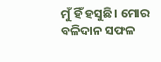ମୁଁ ହିଁ ହସୁଛି। ମୋର ବଳିଦାନ ସଫଳ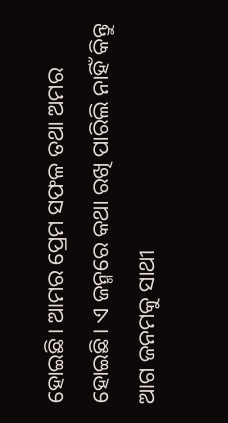ହୋଇଛି। ଆମର ପ୍ରେମ ସଫଳ ତଥା ଅମର ହୋଇଛି। ଏ ଜନ୍ମରେ କଥା ରଖି ପାରିଲି ନାହିଁ କିନ୍ତୁ ଆଗ ଜନମକୁ ସାଥୀ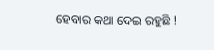ହେବାର କଥା ଦେଇ ରହୁଛି !